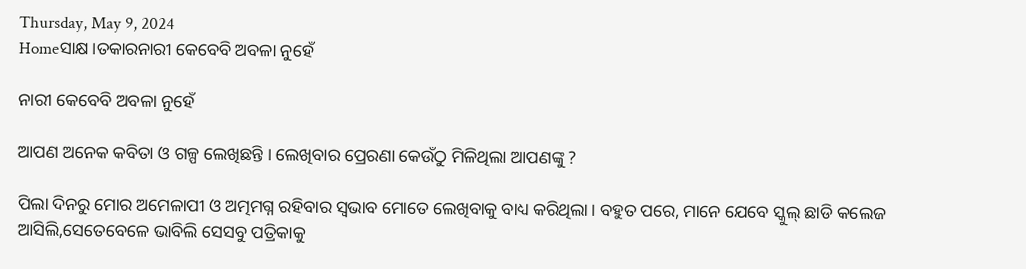Thursday, May 9, 2024
Homeସାକ୍ଷ।ତକାରନାରୀ କେବେବି ଅବଳା ନୁହେଁ

ନାରୀ କେବେବି ଅବଳା ନୁହେଁ

ଆପଣ ଅନେକ କବିତା ଓ ଗଳ୍ପ ଲେଖିଛନ୍ତି । ଲେଖିବାର ପ୍ରେରଣା କେଉଁଠୁ ମିଳିଥିଲା ଆପଣଙ୍କୁ ?

ପିଲା ଦିନରୁ ମୋର ଅମେଳାପୀ ଓ ଅତ୍ମମଗ୍ନ ରହିବାର ସ୍ବଭାବ ମୋତେ ଲେଖିବାକୁ ବାଧ୍ୟ କରିଥିଲା। ବହୁତ ପରେ, ମାନେ ଯେବେ ସ୍କୁଲ୍ ଛାଡି କଲେଜ ଆସିଲି,ସେତେବେଳେ ଭାବିଲି ସେସବୁ ପତ୍ରିକାକୁ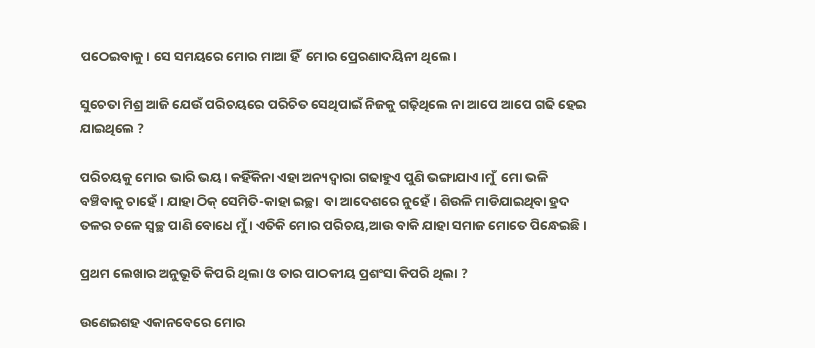ପଠେଇବାକୁ। ସେ ସମୟରେ ମୋର ମାଆ ହିଁ  ମୋର ପ୍ରେରଣାଦୟିନୀ ଥିଲେ।

ସୁଚେତା ମିଶ୍ର ଆଜି ଯେଉଁ ପରିଚୟରେ ପରିଚିତ ସେଥିପାଇଁ ନିଜକୁ ଗଢ଼ିଥିଲେ ନା ଆପେ ଆପେ ଗଢି ହେଇ ଯାଇଥିଲେ ?

ପରିଚୟକୁ ମୋର ଭାରି ଭୟ। କହିଁକିନା ଏହା ଅନ୍ୟଦ୍ବାରା ଗଢାହୁଏ ପୁଣି ଭଙ୍ଗାଯାଏ।ମୁଁ  ମୋ ଭଳି ବଞ୍ଚିବାକୁ ଚାହେଁ। ଯାହା ଠିକ୍ ସେମିତି-କାହା ଇଚ୍ଛା  ବା ଆଦେଶରେ ନୁହେଁ। ଶିଉଳି ମାଡିଯାଇଥିବା ହ୍ରଦ ତଳର ଚଳେ ସ୍ବଚ୍ଛ ପାଣି ବୋଧେ ମୁଁ । ଏତିକି ମୋର ପରିଚୟ,ଆଉ ବାକି ଯାହା ସମାଜ ମୋତେ ପିନ୍ଧେଇଛି।

ପ୍ରଥମ ଲେଖାର ଅନୁଭୂତି କିପରି ଥିଲା ଓ ତାର ପାଠକୀୟ ପ୍ରଶଂସା କିପରି ଥିଲା ?

ଉଣେଇଶହ ଏକାନବେରେ ମୋର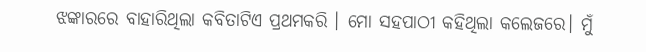ଝଙ୍କାରରେ ବାହାରିଥିଲା କବିତାଟିଏ ପ୍ରଥମକରି । ମୋ ସହପାଠୀ କହିଥିଲା କଲେଜରେ। ମୁଁ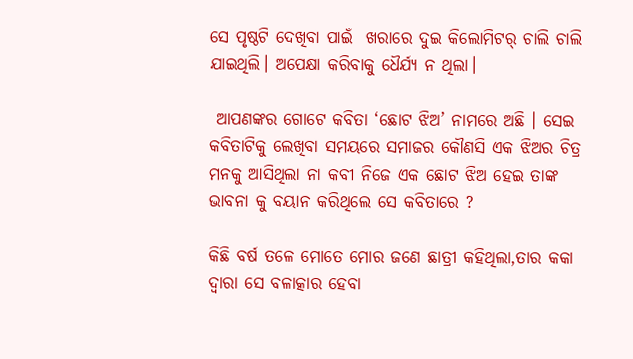ସେ ପୃଷ୍ଠଟି ଦେଖିବା ପାଇଁ  ଖରାରେ ଦୁଇ କିଲୋମିଟର୍ ଚାଲି ଚାଲି ଯାଇଥିଲି। ଅପେକ୍ଷା କରିବାକୁ ଧୈର୍ଯ୍ୟ ନ ଥିଲା।

 ଆପଣଙ୍କର ଗୋଟେ କବିତା ‘ଛୋଟ ଝିଅ’ ନାମରେ ଅଛି । ସେଇ କବିତାଟିକୁ ଲେଖିବା ସମୟରେ ସମାଜର କୌଣସି ଏକ ଝିଅର ଚିତ୍ର ମନକୁ ଆସିଥିଲା ନା କବୀ ନିଜେ ଏକ ଛୋଟ ଝିଅ ହେଇ ତାଙ୍କ ଭାବନା କୁ ବୟାନ କରିଥିଲେ ସେ କବିତାରେ ?

କିଛି ବର୍ଷ ତଳେ ମୋତେ ମୋର ଜଣେ ଛାତ୍ରୀ କହିଥିଲା,ତାର କକା ଦ୍ବାରା ସେ ବଳାତ୍କାର ହେବା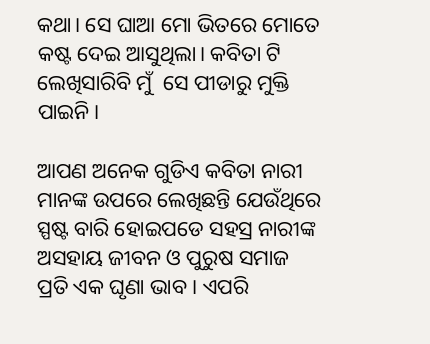କଥା। ସେ ଘାଆ ମୋ ଭିତରେ ମୋତେ କଷ୍ଟ ଦେଇ ଆସୁଥିଲା। କବିତା ଟି ଲେଖିସାରିବି ମୁଁ  ସେ ପୀଡାରୁ ମୁକ୍ତି ପାଇନି।

ଆପଣ ଅନେକ ଗୁଡିଏ କବିତା ନାରୀ ମାନଙ୍କ ଉପରେ ଲେଖିଛନ୍ତି ଯେଉଁଥିରେ ସ୍ପଷ୍ଟ ବାରି ହୋଇପଡେ ସହସ୍ର ନାରୀଙ୍କ ଅସହାୟ ଜୀବନ ଓ ପୁରୁଷ ସମାଜ ପ୍ରତି ଏକ ଘୃଣା ଭାବ । ଏପରି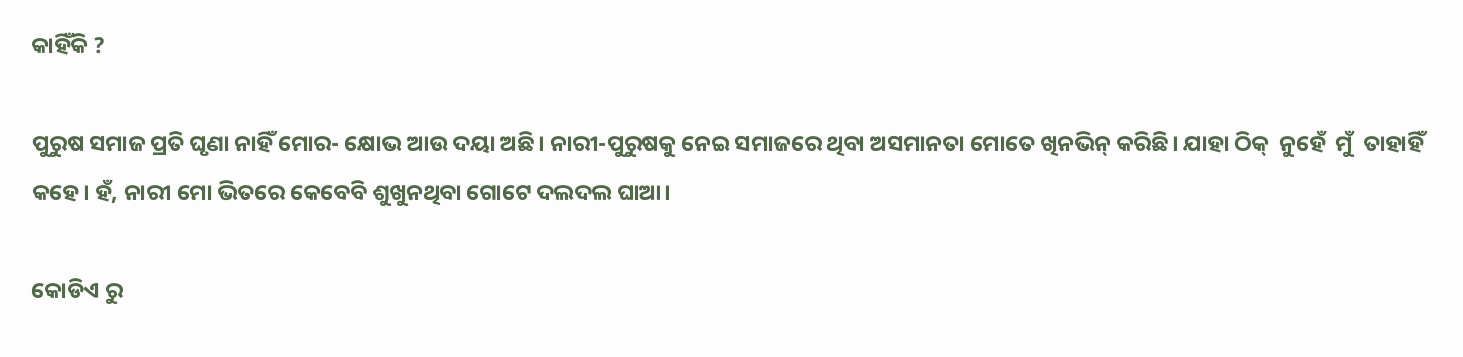କାହିଁକି ?

ପୁରୁଷ ସମାଜ ପ୍ରତି ଘୃଣା ନାହିଁ ମୋର- କ୍ଷୋଭ ଆଉ ଦୟା ଅଛି। ନାରୀ-ପୁରୁଷକୁ ନେଇ ସମାଜରେ ଥିବା ଅସମାନତା ମୋତେ ଖିନଭିନ୍ କରିଛି। ଯାହା ଠିକ୍  ନୁହେଁ  ମୁଁ  ତାହାହିଁ  କହେ। ହଁ, ନାରୀ ମୋ ଭିତରେ କେବେବି ଶୁଖୁନଥିବା ଗୋଟେ ଦଲଦଲ ଘାଆ।

କୋଡିଏ ରୁ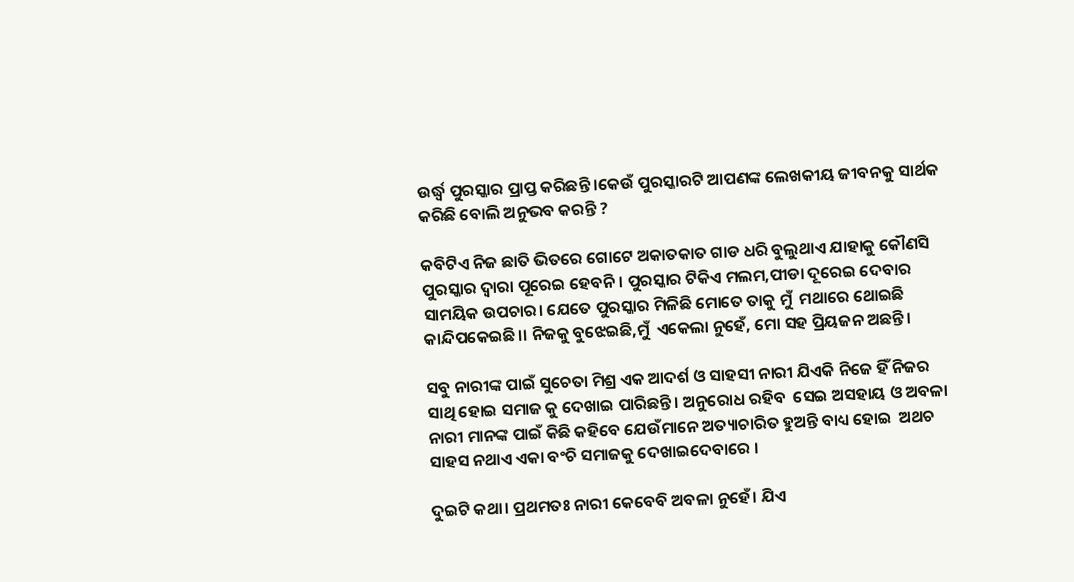ଉର୍ଦ୍ଧ୍ବ ପୁରସ୍କାର ପ୍ରାପ୍ତ କରିଛନ୍ତି ।କେଉଁ ପୁରସ୍କାରଟି ଆପଣଙ୍କ ଲେଖକୀୟ ଜୀବନକୁ ସାର୍ଥକ କରିଛି ବୋଲି ଅନୁଭବ କରନ୍ତି ?

କବିଟିଏ ନିଜ ଛାତି ଭିତରେ ଗୋଟେ ଅକାତକାତ ଗାଡ ଧରି ବୁଲୁଥାଏ ଯାହାକୁ କୌଣସି ପୁରସ୍କାର ଦ୍ବାରା ପୂରେଇ ହେବନି। ପୁରସ୍କାର ଟିକିଏ ମଲମ,ପୀଡା ଦୂରେଇ ଦେବାର ସାମୟିକ ଉପଚାର। ଯେତେ ପୁରସ୍କାର ମିଳିଛି ମୋତେ ତାକୁ ମୁଁ  ମଥାରେ ଥୋଇଛି କାନ୍ଦିପକେଇଛି।। ନିଜକୁ ବୁଝେଇଛି,ମୁଁ  ଏକେଲା ନୁହେଁ, ମୋ ସହ ପ୍ରିୟଜନ ଅଛନ୍ତି।

ସବୁ ନାରୀଙ୍କ ପାଇଁ ସୁଚେତା ମିଶ୍ର ଏକ ଆଦର୍ଶ ଓ ସାହସୀ ନାରୀ ଯିଏକି ନିଜେ ହିଁ ନିଜର ସାଥି ହୋଇ ସମାଜ କୁ ଦେଖାଇ ପାରିଛନ୍ତି । ଅନୁରୋଧ ରହିବ  ସେଇ ଅସହାୟ ଓ ଅବଳା  ନାରୀ ମାନଙ୍କ ପାଇଁ କିଛି କହିବେ ଯେଉଁମାନେ ଅତ୍ୟାଚାରିତ ହୁଅନ୍ତି ବାଧ୍ୟ ହୋଇ  ଅଥଚ ସାହସ ନଥାଏ ଏକା ବଂଚି ସମାଜକୁ ଦେଖାଇଦେବାରେ ।

ଦୁଇଟି କଥା। ପ୍ରଥମତଃ ନାରୀ କେବେବି ଅବଳା ନୁହେଁ। ଯିଏ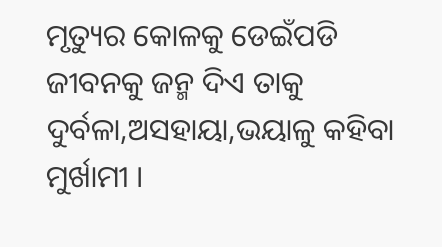ମୃତ୍ୟୁର କୋଳକୁ ଡେଇଁପଡି ଜୀବନକୁ ଜନ୍ମ ଦିଏ ତାକୁ ଦୁର୍ବଳା,ଅସହାୟା,ଭୟାଳୁ କହିବା ମୁର୍ଖାମୀ ।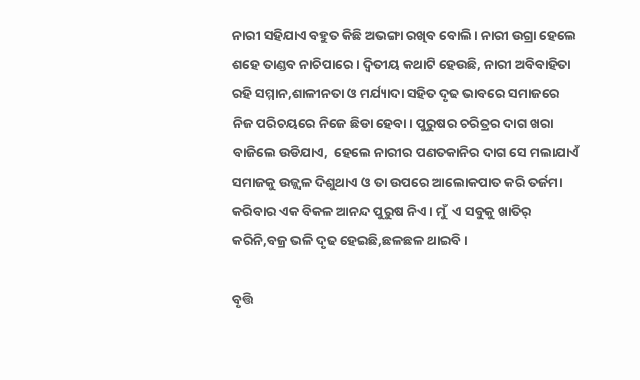ନାରୀ ସହିଯାଏ ବହୁତ କିଛି ଅଭଙ୍ଗା ରଖିବ ବୋଲି। ନାରୀ ଉଗ୍ରା ହେଲେ ଶହେ ତାଣ୍ଡବ ନାଚିପାରେ। ଦ୍ବିତୀୟ କଥାଟି ହେଉଛି, ନାରୀ ଅବିବାହିତା ରହି ସମ୍ମାନ,ଶାଳୀନତା ଓ ମର୍ଯ୍ୟାଦା ସହିତ ଦୃଢ ଭାବରେ ସମାଜରେ ନିଜ ପରିଚୟରେ ନିଜେ ଛିଡା ହେବା। ପୁରୁଷର ଚରିତ୍ରର ଦାଗ ଖରା ବାଜିଲେ ଉଡିଯାଏ,  ହେଲେ ନାରୀର ପଣତକାନିର ଦାଗ ସେ ମଲାଯାଏଁ ସମାଜକୁ ଉଜ୍ଜ୍ବଳ ଦିଶୁଥାଏ ଓ ତା ଉପରେ ଆଲୋକପାତ କରି ତର୍ଜମା କରିବାର ଏକ ବିକଳ ଆନନ୍ଦ ପୁରୁଷ ନିଏ। ମୁଁ  ଏ ସବୁକୁ ଖାତିର୍ କରିନି,ବଜ୍ର ଭଳି ଦୃଢ ହେଇଛି,ଛଳଛଳ ଥାଇବି।

ବୃତ୍ତି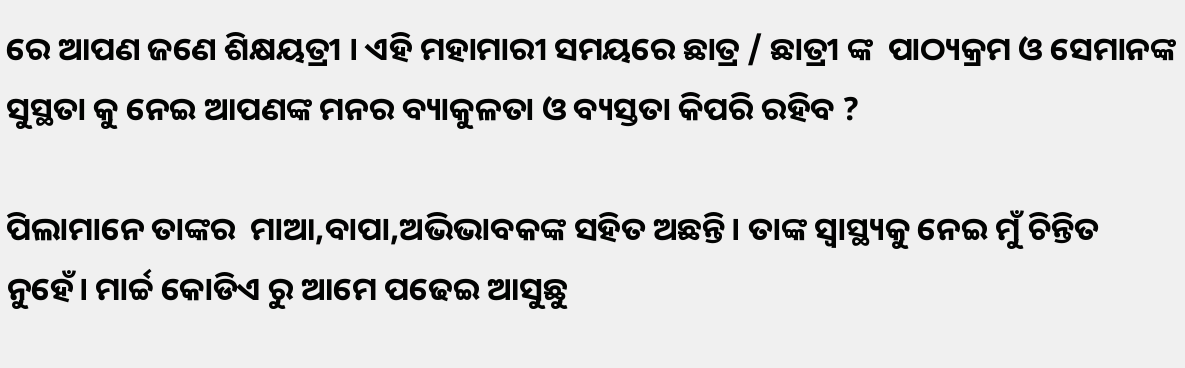ରେ ଆପଣ ଜଣେ ଶିକ୍ଷୟତ୍ରୀ । ଏହି ମହାମାରୀ ସମୟରେ ଛାତ୍ର / ଛାତ୍ରୀ ଙ୍କ  ପାଠ୍ୟକ୍ରମ ଓ ସେମାନଙ୍କ ସୁସ୍ଥତା କୁ ନେଇ ଆପଣଙ୍କ ମନର ବ୍ୟାକୁଳତା ଓ ବ୍ୟସ୍ତତା କିପରି ରହିବ ?

ପିଲାମାନେ ତାଙ୍କର  ମାଆ,ବାପା,ଅଭିଭାବକଙ୍କ ସହିତ ଅଛନ୍ତି। ତାଙ୍କ ସ୍ବାସ୍ଥ୍ୟକୁ ନେଇ ମୁଁ ଚିନ୍ତିତ ନୁହେଁ। ମାର୍ଚ୍ଚ କୋଡିଏ ରୁ ଆମେ ପଢେଇ ଆସୁଛୁ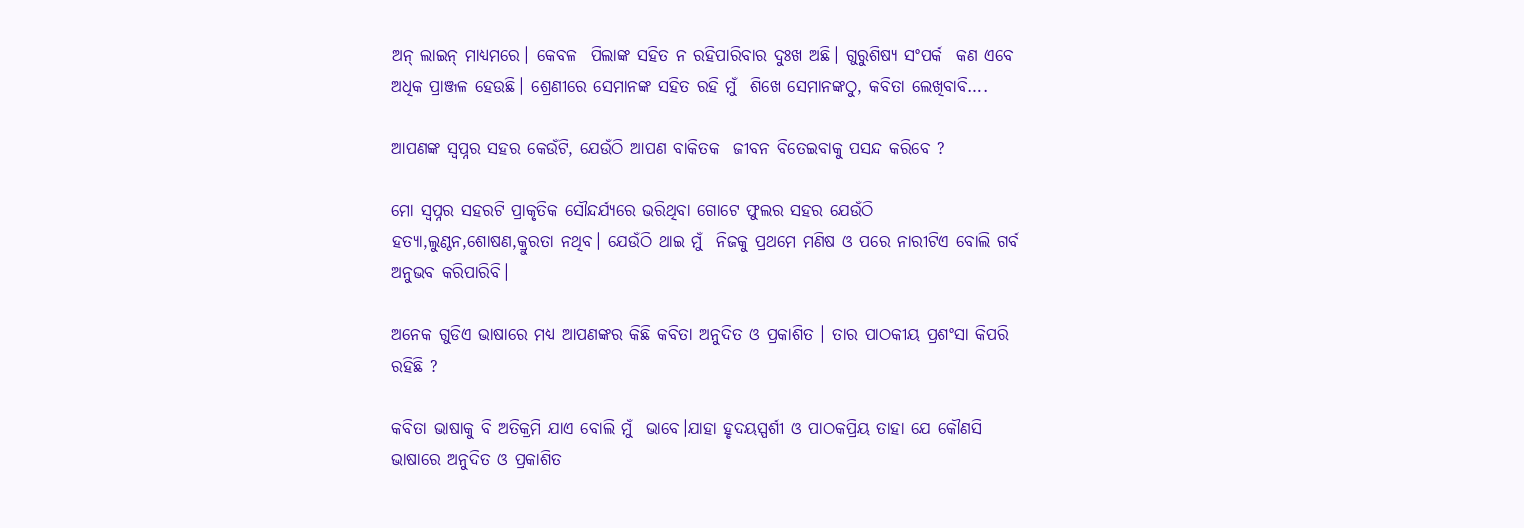ଅନ୍ ଲାଇନ୍ ମାଧ୍ୟମରେ। କେବଳ  ପିଲାଙ୍କ ସହିତ ନ ରହିପାରିବାର ଦୁଃଖ ଅଛି। ଗୁରୁଶିଷ୍ୟ ସଂପର୍କ  କଣ ଏବେ ଅଧିକ ପ୍ରାଞ୍ଜଳ ହେଉଛି। ଶ୍ରେଣୀରେ ସେମାନଙ୍କ ସହିତ ରହି ମୁଁ  ଶିଖେ ସେମାନଙ୍କଠୁ, କବିତା ଲେଖିବାବି….

ଆପଣଙ୍କ ସ୍ୱପ୍ନର ସହର କେଉଁଟି, ଯେଉଁଠି ଆପଣ ବାକିତକ  ଜୀବନ ବିତେଇବାକୁ ପସନ୍ଦ କରିବେ ?

ମୋ ସ୍ବପ୍ନର ସହରଟି ପ୍ରାକୃତିକ ସୌନ୍ଦର୍ଯ୍ୟରେ ଭରିଥିବା ଗୋଟେ ଫୁଲର ସହର ଯେଉଁଠି ହତ୍ୟା,ଲୁଣ୍ଠନ,ଶୋଷଣ,କ୍ରୁରତା ନଥିବ। ଯେଉଁଠି ଥାଇ ମୁଁ  ନିଜକୁ ପ୍ରଥମେ ମଣିଷ ଓ ପରେ ନାରୀଟିଏ ବୋଲି ଗର୍ବ ଅନୁଭବ କରିପାରିବି।

ଅନେକ ଗୁଡିଏ ଭାଷାରେ ମଧ୍ୟ ଆପଣଙ୍କର କିଛି କବିତା ଅନୁଦିତ ଓ ପ୍ରକାଶିତ । ତାର ପାଠକୀୟ ପ୍ରଶଂସା କିପରି ରହିଛି ?

କବିତା ଭାଷାକୁ ବି ଅତିକ୍ରମି ଯାଏ ବୋଲି ମୁଁ  ଭାବେ।ଯାହା ହୃଦୟସ୍ପର୍ଶୀ ଓ ପାଠକପ୍ରିୟ ତାହା ଯେ କୌଣସି  ଭାଷାରେ ଅନୁଦିତ ଓ ପ୍ରକାଶିତ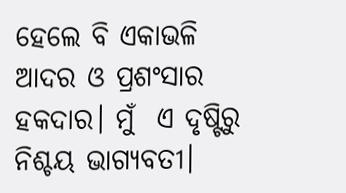ହେଲେ ବି ଏକାଭଳି  ଆଦର ଓ ପ୍ରଶଂସାର  ହକଦାର। ମୁଁ  ଏ ଦୃଷ୍ଟିରୁ ନିଶ୍ଚୟ ଭାଗ୍ୟବତୀ।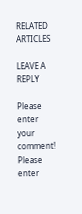RELATED ARTICLES

LEAVE A REPLY

Please enter your comment!
Please enter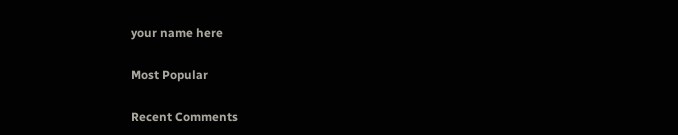your name here

Most Popular

Recent Comments